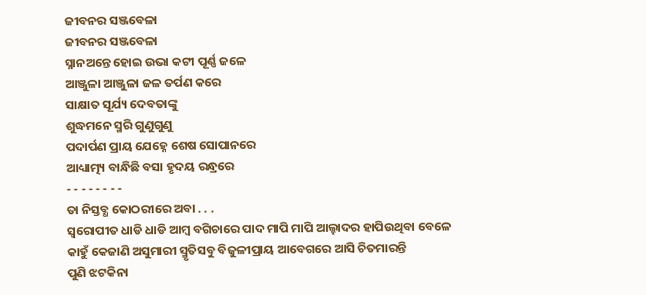ଜୀବନର ସଞ୍ଜବେଳା
ଜୀବନର ସଞ୍ଜବେଳା
ସ୍ନାନଅନ୍ତେ ହୋଇ ଉଭା କଟୀ ପୂର୍ଣ୍ଣ ଜଳେ
ଆଞ୍ଜୁଳା ଆଞ୍ଜୁଳା ଜଳ ତର୍ପଣ କରେ
ସାକ୍ଷାତ ସୂର୍ଯ୍ୟ ଦେବତାଙ୍କୁ
ଶୁଦ୍ଧମନେ ସ୍ମରି ଗୁଣୁଗୁଣୁ
ପଦାର୍ପଣ ପ୍ରାୟ ଯେହ୍ନେ ଶେଷ ସୋପାନରେ
ଆଧ୍ୟାତ୍ମ୍ୟ ବାନ୍ଧିଛି ବସା ହୃଦୟ ରନ୍ଧ୍ରରେ
- - - - - - - -
ତା ନିସ୍ତବ୍ଧ କୋଠରୀରେ ଅବା . . .
ସ୍ବରୋପୀତ ଧାଡି ଧାଡି ଆମ୍ବ ବଗିଚାରେ ପାଦ ମାପି ମାପି ଆଲ୍ହାଦର ହାପିଉଥିବା ବେଳେ
କାହୁଁ କେଜାଣି ଅସୁମାରୀ ସ୍ମୃତିସବୁ ବିଜୁଳୀପ୍ରାୟ ଆବେଗରେ ଆସି ଚିତମାରନ୍ତି
ପୁଣି ଝଟକିନା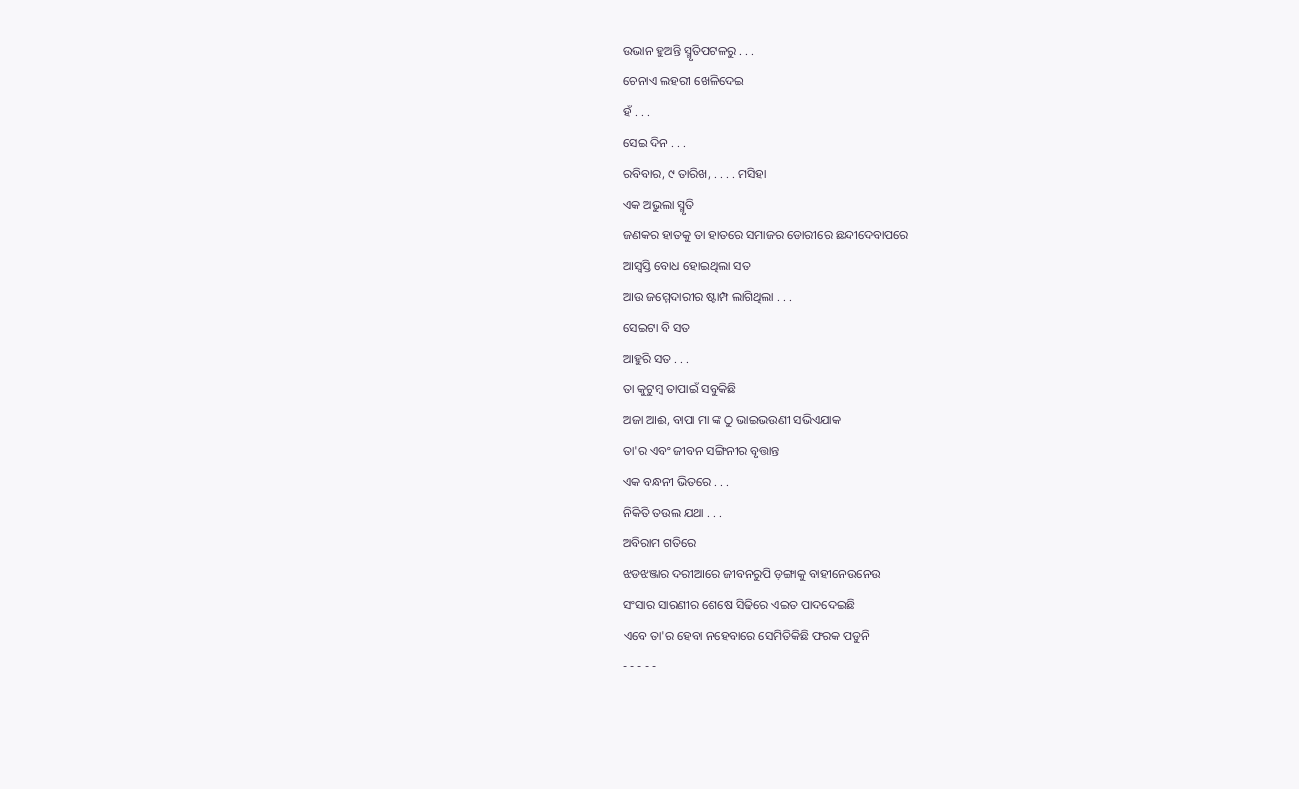ଉଭାନ ହୁଅନ୍ତି ସ୍ମୃତିପଟଳରୁ . . .
ଚେନାଏ ଲହରୀ ଖେଳିଦେଇ
ହଁ . . .
ସେଇ ଦିନ . . .
ରବିବାର, ୯ ତାରିଖ, . . . . ମସିହା
ଏକ ଅଭୁଲା ସ୍ମୃତି
ଜଣକର ହାତକୁ ତା ହାତରେ ସମାଜର ଡୋରୀରେ ଛନ୍ଦୀଦେବାପରେ
ଆସ୍ୱସ୍ତି ବୋଧ ହୋଇଥିଲା ସତ
ଆଉ ଜମ୍ମେଦାରୀର ଷ୍ଟାମ୍ପ ଲାଗିଥିଲା . . .
ସେଇଟା ବି ସତ
ଆହୁରି ସତ . . .
ତା କୁଟୁମ୍ବ ତାପାଇଁ ସବୁକିଛି
ଅଜା ଆଈ, ବାପା ମା ଙ୍କ ଠୁ ଭାଇଭଉଣୀ ସଭିଏଯାକ
ତା'ର ଏବଂ ଜୀବନ ସଙ୍ଗିନୀର ବୃତ୍ତାନ୍ତ
ଏକ ବନ୍ଧନୀ ଭିତରେ . . .
ନିକିତି ତଉଲ ଯଥା . . .
ଅବିରାମ ଗତିରେ
ଝଡଝଞ୍ଜାର ଦରୀଆରେ ଜୀବନରୁପି ଡ଼ଙ୍ଗାକୁ ବାହୀନେଉନେଉ
ସଂସାର ସାରଣୀର ଶେଷେ ସିଢିରେ ଏଇତ ପାଦଦେଇଛି
ଏବେ ତା'ର ହେବା ନହେବାରେ ସେମିତିକିଛି ଫରକ ପଡୁନି
- - - - -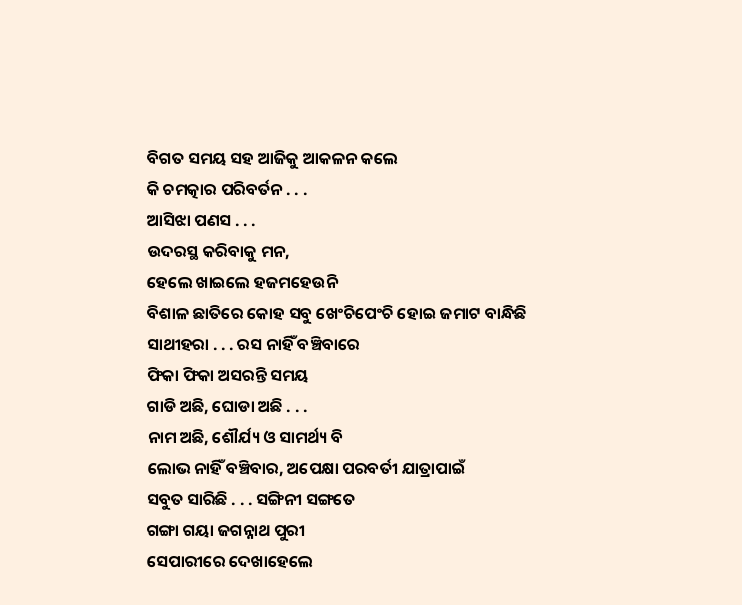ବିଗତ ସମୟ ସହ ଆଜିକୁ ଆକଳନ କଲେ
କି ଚମତ୍କାର ପରିବର୍ତନ . . .
ଆସିଝା ପଣସ . . .
ଉଦରସ୍ଥ କରିବାକୁ ମନ,
ହେଲେ ଖାଇଲେ ହଜମହେଉନି
ବିଶାଳ ଛାତିରେ କୋହ ସବୁ ଖେଂଚିପେଂଚି ହୋଇ ଜମାଟ ବାନ୍ଧିଛି
ସାଥୀହରା . . . ରସ ନାହିଁ ବଞ୍ଚିବାରେ
ଫିକା ଫିକା ଅସରନ୍ତି ସମୟ
ଗାଡି ଅଛି, ଘୋଡା ଅଛି . . .
ନାମ ଅଛି, ଶୌର୍ଯ୍ୟ ଓ ସାମର୍ଥ୍ୟ ବି
ଲୋଭ ନାହିଁ ବଞ୍ଚିବାର, ଅପେକ୍ଷା ପରବର୍ତୀ ଯାତ୍ରାପାଇଁ
ସବୁତ ସାରିଛି . . . ସଙ୍ଗିନୀ ସଙ୍ଗତେ
ଗଙ୍ଗା ଗୟା ଜଗନ୍ନାଥ ପୁରୀ
ସେପାରୀରେ ଦେଖାହେଲେ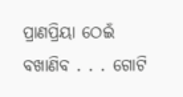ପ୍ରାଣପ୍ରିୟା ଠେଇଁ
ବଖାଣିବ . . . ଗୋଟି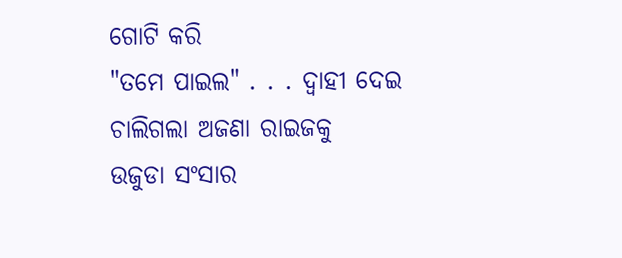ଗୋଟି କରି
"ତମେ ପାଇଲ" . . . ଦ୍ୱାହୀ ଦେଇ ଚାଲିଗଲା ଅଜଣା ରାଇଜକୁ
ଉଜୁଡା ସଂସାର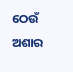ଠେଉଁ ଅଶାର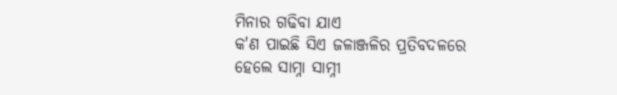ମିନାର ଗଢିବା ଯାଏ
କ'ଣ ପାଇଛି ସିଏ ଜଳାଞ୍ଜଳିର ପ୍ରତିବଦଳରେ
ହେଲେ ସାମ୍ନା ସାମ୍ନୀ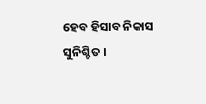ହେବ ହିସାବ ନିକାସ
ସୁନିଶ୍ଚିତ ।